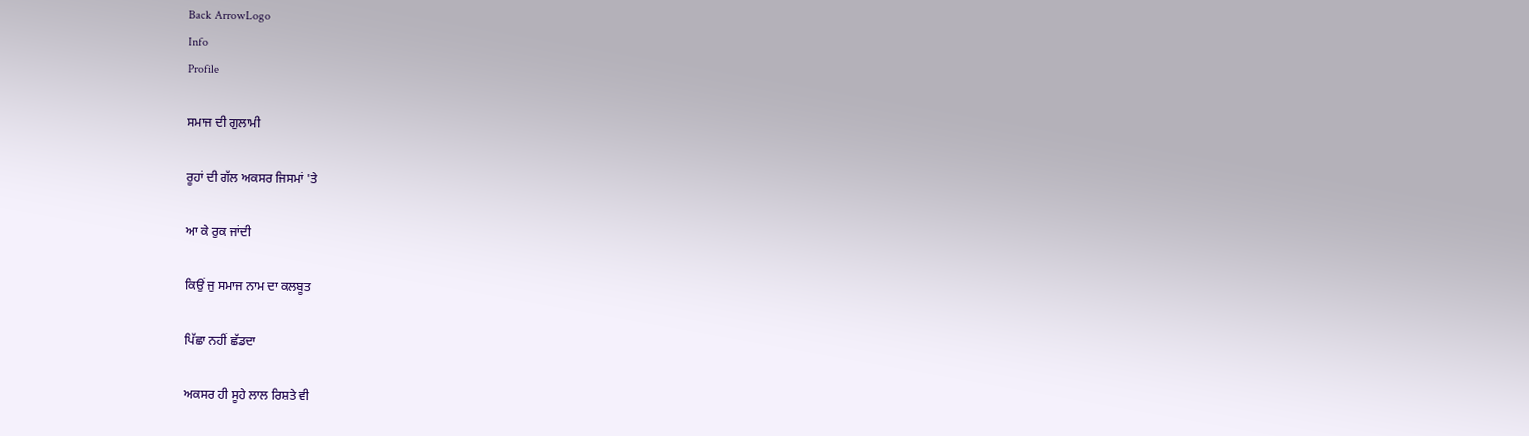Back ArrowLogo
Info
Profile

ਸਮਾਜ ਦੀ ਗੁਲਾਮੀ

ਰੂਹਾਂ ਦੀ ਗੱਲ ਅਕਸਰ ਜਿਸਮਾਂ 'ਤੇ

ਆ ਕੇ ਰੁਕ ਜਾਂਦੀ

ਕਿਉਂ ਜੁ ਸਮਾਜ ਨਾਮ ਦਾ ਕਲਬੂਤ

ਪਿੱਛਾ ਨਹੀਂ ਛੱਡਦਾ

ਅਕਸਰ ਹੀ ਸੂਹੇ ਲਾਲ ਰਿਸ਼ਤੇ ਵੀ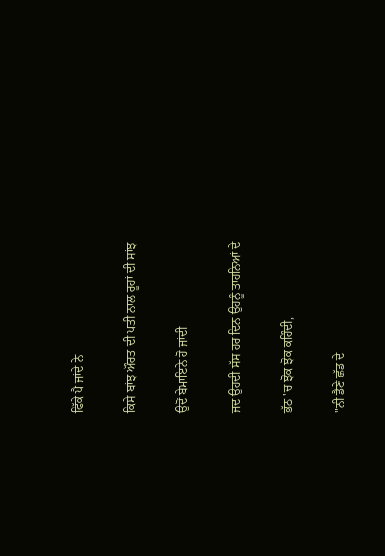ਫਿੱਕੇ ਪੈ ਜਾਂਦੇ ਨੇ

ਕਿਸੇ ਬਾਂਝ ਔਰਤ ਦੀ ਪਤੀ ਨਾਲ ਰੂਹਾਂ ਦੀ ਸਾਂਝ

ਉਦੋਂ ਬੇਮਾਇਨੇ ਹੋ ਜਾਂਦੀ

ਜਦ ਉਹਦੀ ਸੱਸ ਹਰ ਦਿਨ ਉਹਨੂੰ ਤਾਹਨਿਆਂ ਦੇ

ਭੱਠ 'ਚ ਝੋਕ ਝੋਕ ਕਹਿੰਦੀ,

"ਨੀ ਡੈਣੇ ਛੱਡ ਦੇ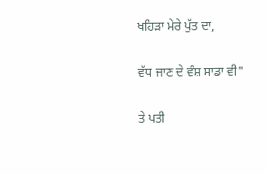ਖਹਿੜਾ ਮੇਰੇ ਪੁੱਤ ਦਾ,

ਵੱਧ ਜਾਣ ਦੇ ਵੰਸ਼ ਸਾਡਾ ਵੀ"

ਤੇ ਪਤੀ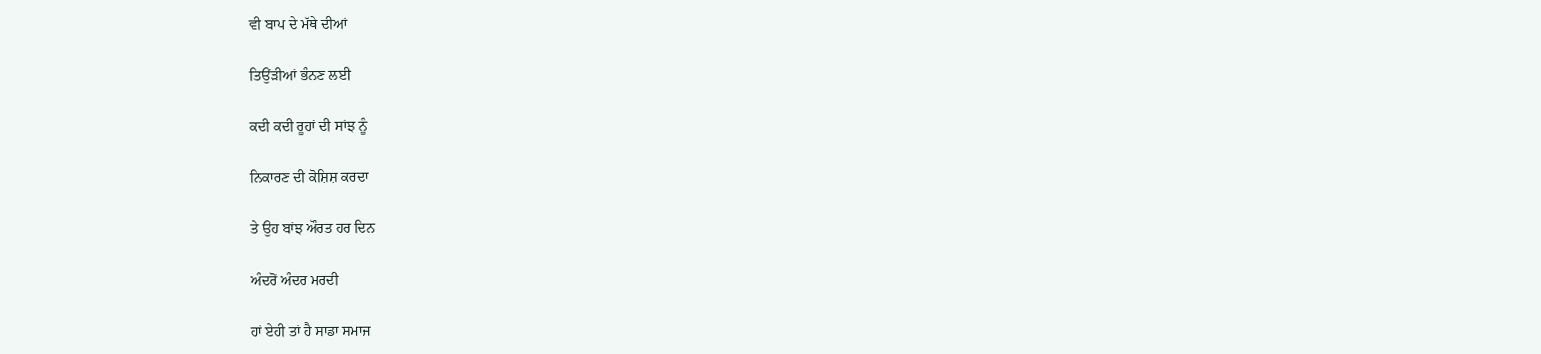ਵੀ ਬਾਪ ਦੇ ਮੱਥੇ ਦੀਆਂ

ਤਿਉਂੜੀਆਂ ਭੰਨਣ ਲਈ

ਕਦੀ ਕਦੀ ਰੂਹਾਂ ਦੀ ਸਾਂਝ ਨੂੰ

ਨਿਕਾਰਣ ਦੀ ਕੋਸ਼ਿਸ਼ ਕਰਦਾ

ਤੇ ਉਹ ਬਾਂਝ ਔਰਤ ਹਰ ਦਿਨ

ਅੰਦਰੋਂ ਅੰਦਰ ਮਰਦੀ

ਹਾਂ ਏਹੀ ਤਾਂ ਹੈ ਸਾਡਾ ਸਮਾਜ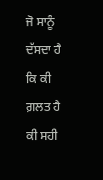ਜੋ ਸਾਨੂੰ ਦੱਸਦਾ ਹੈ ਕਿ ਕੀ ਗ਼ਲਤ ਹੈ ਕੀ ਸਹੀ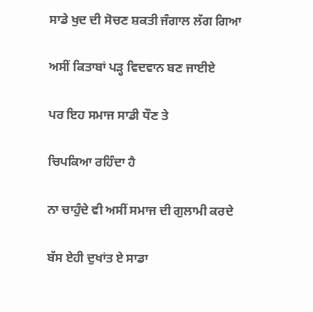ਸਾਡੇ ਖੁਦ ਦੀ ਸੋਚਣ ਸ਼ਕਤੀ ਜੰਗਾਲ ਲੱਗ ਗਿਆ

ਅਸੀਂ ਕਿਤਾਬਾਂ ਪੜ੍ਹ ਵਿਦਵਾਨ ਬਣ ਜਾਈਏ

ਪਰ ਇਹ ਸਮਾਜ ਸਾਡੀ ਧੌਣ ਤੇ

ਚਿਪਕਿਆ ਰਹਿੰਦਾ ਹੈ

ਨਾ ਚਾਹੁੰਦੇ ਵੀ ਅਸੀਂ ਸਮਾਜ ਦੀ ਗੁਲਾਮੀ ਕਰਦੇ

ਬੱਸ ਏਹੀ ਦੁਖਾਂਤ ਏ ਸਾਡਾ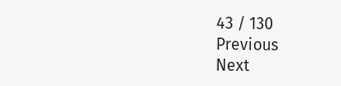43 / 130
Previous
Next